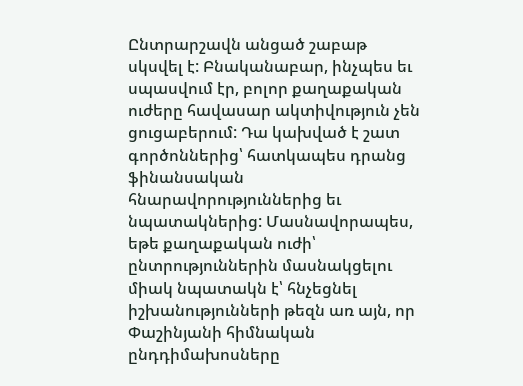Ընտրարշավն անցած շաբաթ սկսվել է: Բնականաբար, ինչպես եւ սպասվում էր, բոլոր քաղաքական ուժերը հավասար ակտիվություն չեն ցուցաբերում: Դա կախված է շատ գործոններից՝ հատկապես դրանց ֆինանսական հնարավորություններից եւ նպատակներից: Մասնավորապես, եթե քաղաքական ուժի՝ ընտրություններին մասնակցելու միակ նպատակն է՝ հնչեցնել իշխանությունների թեզն առ այն, որ Փաշինյանի հիմնական ընդդիմախոսները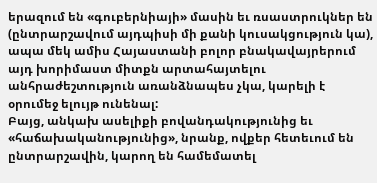երազում են «գուբերնիայի» մասին եւ ռսաստրուկներ են (ընտրարշավում այդպիսի մի քանի կուսակցություն կա), ապա մեկ ամիս Հայաստանի բոլոր բնակավայրերում այդ խորիմաստ միտքն արտահայտելու անհրաժեշտություն առանձնապես չկա, կարելի է օրումեջ ելույթ ունենալ:
Բայց, անկախ ասելիքի բովանդակությունից եւ «հաճախականությունից», նրանք, ովքեր հետեւում են ընտրարշավին, կարող են համեմատել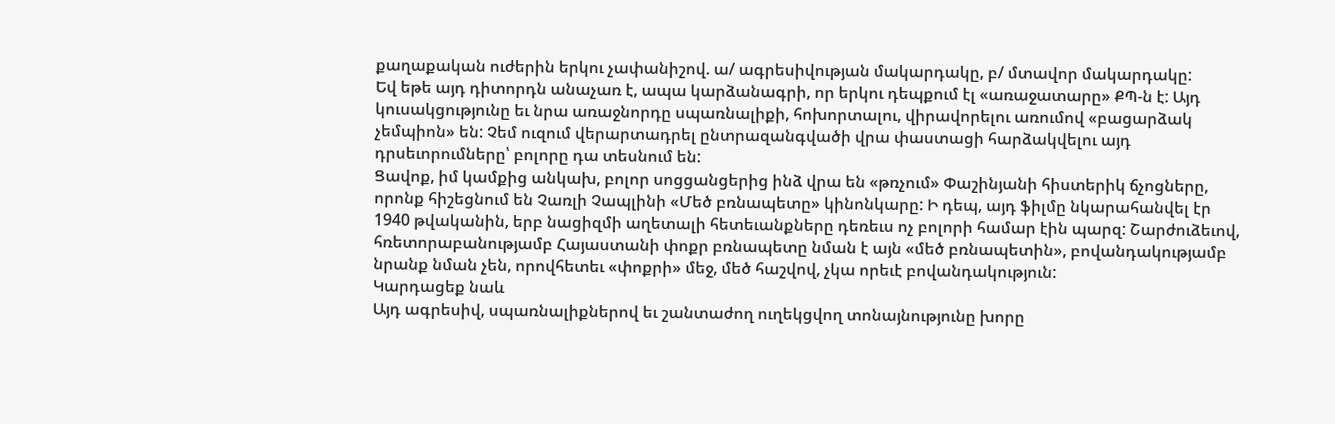քաղաքական ուժերին երկու չափանիշով. ա/ ագրեսիվության մակարդակը, բ/ մտավոր մակարդակը:
Եվ եթե այդ դիտորդն անաչառ է, ապա կարձանագրի, որ երկու դեպքում էլ «առաջատարը» ՔՊ-ն է: Այդ կուսակցությունը եւ նրա առաջնորդը սպառնալիքի, հոխորտալու, վիրավորելու առումով «բացարձակ չեմպիոն» են: Չեմ ուզում վերարտադրել ընտրազանգվածի վրա փաստացի հարձակվելու այդ դրսեւորումները՝ բոլորը դա տեսնում են:
Ցավոք, իմ կամքից անկախ, բոլոր սոցցանցերից ինձ վրա են «թռչում» Փաշինյանի հիստերիկ ճչոցները, որոնք հիշեցնում են Չառլի Չապլինի «Մեծ բռնապետը» կինոնկարը: Ի դեպ, այդ ֆիլմը նկարահանվել էր 1940 թվականին, երբ նացիզմի աղետալի հետեւանքները դեռեւս ոչ բոլորի համար էին պարզ: Շարժուձեւով, հռետորաբանությամբ Հայաստանի փոքր բռնապետը նման է այն «մեծ բռնապետին», բովանդակությամբ նրանք նման չեն, որովհետեւ «փոքրի» մեջ, մեծ հաշվով, չկա որեւէ բովանդակություն:
Կարդացեք նաև
Այդ ագրեսիվ, սպառնալիքներով եւ շանտաժող ուղեկցվող տոնայնությունը խորը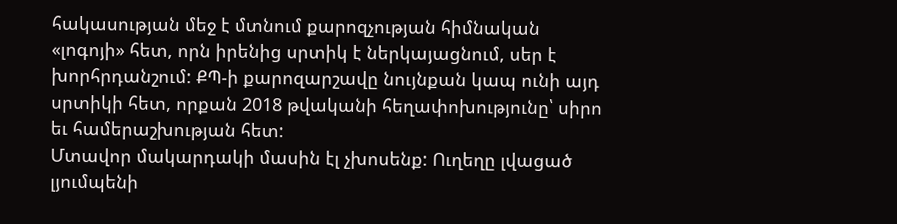հակասության մեջ է մտնում քարոզչության հիմնական «լոգոյի» հետ, որն իրենից սրտիկ է ներկայացնում, սեր է խորհրդանշում: ՔՊ-ի քարոզարշավը նույնքան կապ ունի այդ սրտիկի հետ, որքան 2018 թվականի հեղափոխությունը՝ սիրո եւ համերաշխության հետ:
Մտավոր մակարդակի մասին էլ չխոսենք: Ուղեղը լվացած լյումպենի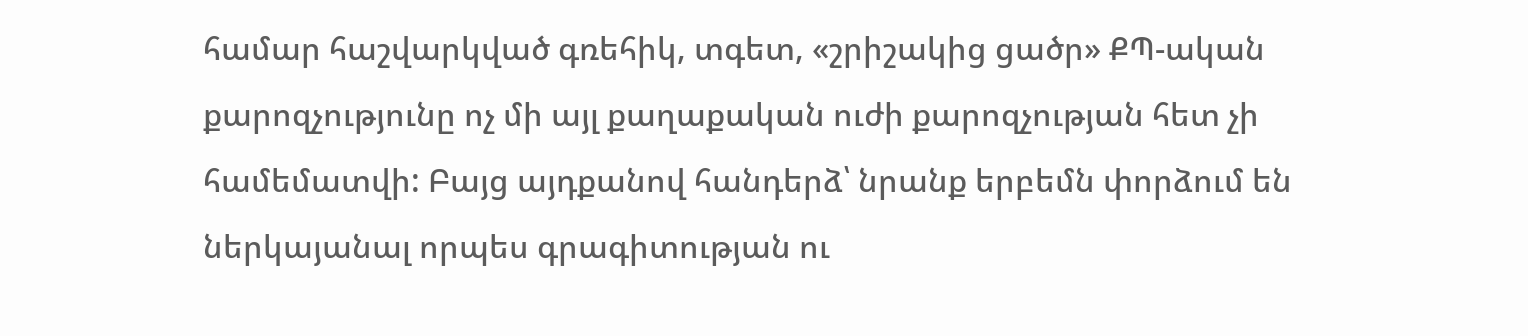համար հաշվարկված գռեհիկ, տգետ, «շրիշակից ցածր» ՔՊ-ական քարոզչությունը ոչ մի այլ քաղաքական ուժի քարոզչության հետ չի համեմատվի: Բայց այդքանով հանդերձ՝ նրանք երբեմն փորձում են ներկայանալ որպես գրագիտության ու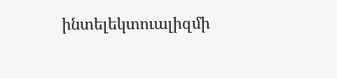ինտելեկտուալիզմի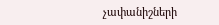չափանիշների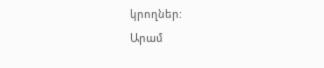կրողներ:
Արամ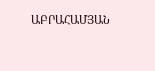ԱԲՐԱՀԱՄՅԱՆ